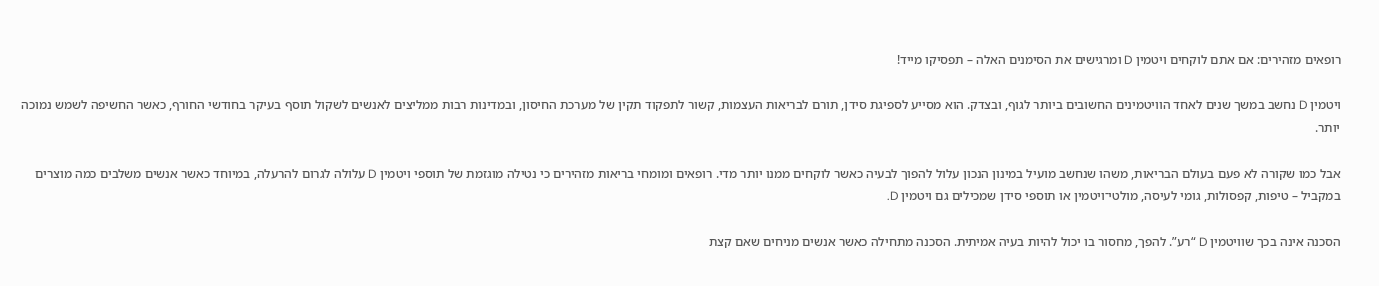רופאים מזהירים: אם אתם לוקחים ויטמין D ומרגישים את הסימנים האלה – תפסיקו מייד!

ויטמין D נחשב במשך שנים לאחד הוויטמינים החשובים ביותר לגוף, ובצדק. הוא מסייע לספיגת סידן, תורם לבריאות העצמות, קשור לתפקוד תקין של מערכת החיסון, ובמדינות רבות ממליצים לאנשים לשקול תוסף בעיקר בחודשי החורף, כאשר החשיפה לשמש נמוכה יותר.

אבל כמו שקורה לא פעם בעולם הבריאות, משהו שנחשב מועיל במינון הנכון עלול להפוך לבעיה כאשר לוקחים ממנו יותר מדי. רופאים ומומחי בריאות מזהירים כי נטילה מוגזמת של תוספי ויטמין D עלולה לגרום להרעלה, במיוחד כאשר אנשים משלבים כמה מוצרים במקביל – טיפות, קפסולות, גומי לעיסה, מולטי־ויטמין או תוספי סידן שמכילים גם ויטמין D.

הסכנה אינה בכך שוויטמין D “רע”. להפך, מחסור בו יכול להיות בעיה אמיתית. הסכנה מתחילה כאשר אנשים מניחים שאם קצת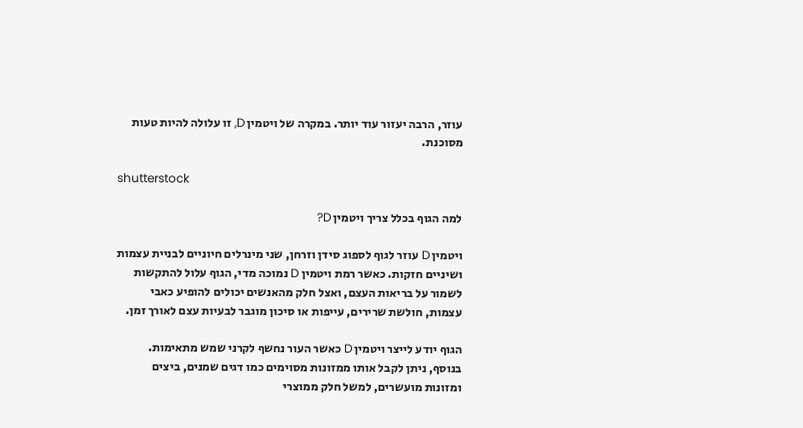עוזר, הרבה יעזור עוד יותר. במקרה של ויטמין D, זו עלולה להיות טעות מסוכנת.

shutterstock

למה הגוף בכלל צריך ויטמין D?

ויטמין D עוזר לגוף לספוג סידן וזרחן, שני מינרלים חיוניים לבניית עצמות ושיניים חזקות. כאשר רמת ויטמין D נמוכה מדי, הגוף עלול להתקשות לשמור על בריאות העצם, ואצל חלק מהאנשים יכולים להופיע כאבי עצמות, חולשת שרירים, עייפות או סיכון מוגבר לבעיות עצם לאורך זמן.

הגוף יודע לייצר ויטמין D כאשר העור נחשף לקרני שמש מתאימות. בנוסף, ניתן לקבל אותו ממזונות מסוימים כמו דגים שמנים, ביצים ומזונות מועשרים, למשל חלק ממוצרי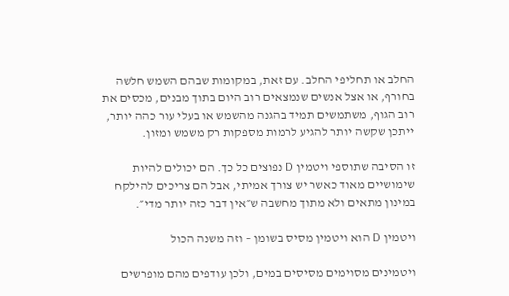החלב או תחליפי החלב. עם זאת, במקומות שבהם השמש חלשה בחורף, או אצל אנשים שנמצאים רוב היום בתוך מבנים, מכסים את רוב הגוף, משתמשים תמיד בהגנה מהשמש או בעלי עור כהה יותר, ייתכן שקשה יותר להגיע לרמות מספקות רק משמש ומזון.

זו הסיבה שתוספי ויטמין D נפוצים כל כך. הם יכולים להיות שימושיים מאוד כאשר יש צורך אמיתי, אבל הם צריכים להילקח במינון מתאים ולא מתוך מחשבה ש״אין דבר כזה יותר מדי״.

ויטמין D הוא ויטמין מסיס בשומן – וזה משנה הכול

ויטמינים מסוימים מסיסים במים, ולכן עודפים מהם מופרשים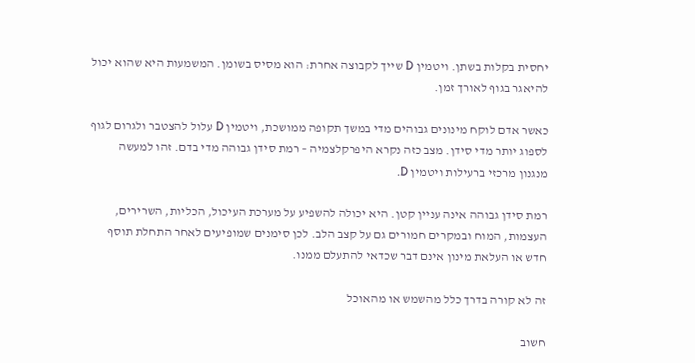יחסית בקלות בשתן. ויטמין D שייך לקבוצה אחרת: הוא מסיס בשומן. המשמעות היא שהוא יכול להיאגר בגוף לאורך זמן.

כאשר אדם לוקח מינונים גבוהים מדי במשך תקופה ממושכת, ויטמין D עלול להצטבר ולגרום לגוף לספוג יותר מדי סידן. מצב כזה נקרא היפרקלצמיה – רמת סידן גבוהה מדי בדם. זהו למעשה מנגנון מרכזי ברעילות ויטמין D.

רמת סידן גבוהה אינה עניין קטן. היא יכולה להשפיע על מערכת העיכול, הכליות, השרירים, העצמות, המוח ובמקרים חמורים גם על קצב הלב. לכן סימנים שמופיעים לאחר התחלת תוסף חדש או העלאת מינון אינם דבר שכדאי להתעלם ממנו.

זה לא קורה בדרך כלל מהשמש או מהאוכל

חשוב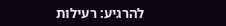להרגיע: רעילות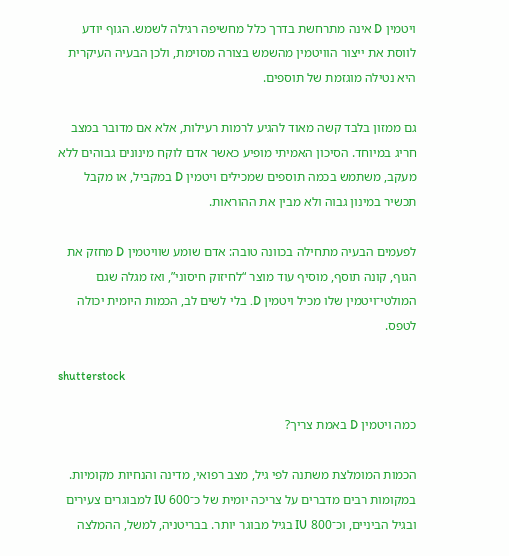ויטמין D אינה מתרחשת בדרך כלל מחשיפה רגילה לשמש. הגוף יודע לווסת את ייצור הוויטמין מהשמש בצורה מסוימת, ולכן הבעיה העיקרית היא נטילה מוגזמת של תוספים.

גם ממזון בלבד קשה מאוד להגיע לרמות רעילות, אלא אם מדובר במצב חריג במיוחד. הסיכון האמיתי מופיע כאשר אדם לוקח מינונים גבוהים ללא מעקב, משתמש בכמה תוספים שמכילים ויטמין D במקביל, או מקבל תכשיר במינון גבוה ולא מבין את ההוראות.

לפעמים הבעיה מתחילה בכוונה טובה: אדם שומע שוויטמין D מחזק את הגוף, קונה תוסף, מוסיף עוד מוצר “לחיזוק חיסוני”, ואז מגלה שגם המולטי־ויטמין שלו מכיל ויטמין D. בלי לשים לב, הכמות היומית יכולה לטפס.

shutterstock

כמה ויטמין D באמת צריך?

הכמות המומלצת משתנה לפי גיל, מצב רפואי, מדינה והנחיות מקומיות. במקומות רבים מדברים על צריכה יומית של כ־600 IU למבוגרים צעירים ובגיל הביניים, וכ־800 IU בגיל מבוגר יותר. בבריטניה, למשל, ההמלצה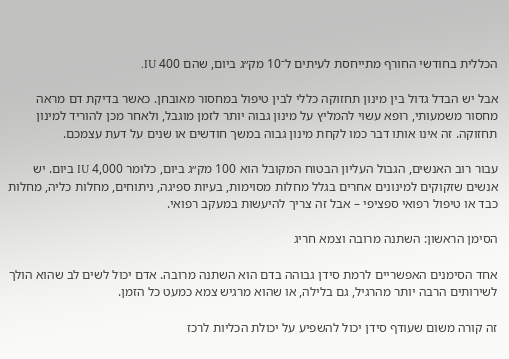הכללית בחודשי החורף מתייחסת לעיתים ל־10 מק״ג ביום, שהם 400 IU.

אבל יש הבדל גדול בין מינון תחזוקה כללי לבין טיפול במחסור מאובחן. כאשר בדיקת דם מראה מחסור משמעותי, רופא עשוי להמליץ על מינון גבוה יותר לזמן מוגבל, ולאחר מכן להוריד למינון תחזוקה. זה אינו אותו דבר כמו לקחת מינון גבוה במשך חודשים או שנים על דעת עצמכם.

עבור רוב האנשים, הגבול העליון הבטוח המקובל הוא 100 מק״ג ביום, כלומר 4,000 IU ביום. יש אנשים שזקוקים למינונים אחרים בגלל מחלות מסוימות, בעיות ספיגה, ניתוחים, מחלות כליה, מחלות כבד או טיפול רפואי ספציפי – אבל זה צריך להיעשות במעקב רפואי.

הסימן הראשון: השתנה מרובה וצמא חריג

אחד הסימנים האפשריים לרמת סידן גבוהה בדם הוא השתנה מרובה. אדם יכול לשים לב שהוא הולך לשירותים הרבה יותר מהרגיל, גם בלילה, או שהוא מרגיש צמא כמעט כל הזמן.

זה קורה משום שעודף סידן יכול להשפיע על יכולת הכליות לרכז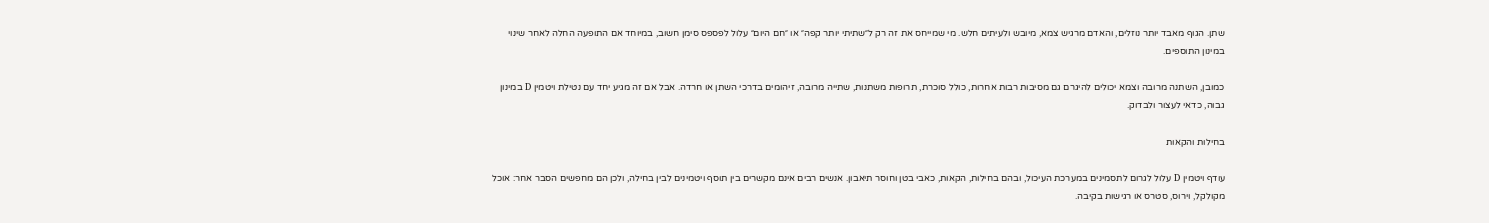שתן. הגוף מאבד יותר נוזלים, והאדם מרגיש צמא, מיובש ולעיתים חלש. מי שמייחס את זה רק ל״שתיתי יותר קפה״ או ״חם היום״ עלול לפספס סימן חשוב, במיוחד אם התופעה החלה לאחר שינוי במינון התוספים.

כמובן, השתנה מרובה וצמא יכולים להיגרם גם מסיבות רבות אחרות, כולל סוכרת, תרופות משתנות, שתייה מרובה, זיהומים בדרכי השתן או חרדה. אבל אם זה מגיע יחד עם נטילת ויטמין D במינון גבוה, כדאי לעצור ולבדוק.

בחילות והקאות

עודף ויטמין D עלול לגרום לתסמינים במערכת העיכול, ובהם בחילות, הקאות, כאבי בטן וחוסר תיאבון. אנשים רבים אינם מקשרים בין תוסף ויטמינים לבין בחילה, ולכן הם מחפשים הסבר אחר: אוכל מקולקל, וירוס, סטרס או רגישות בקיבה.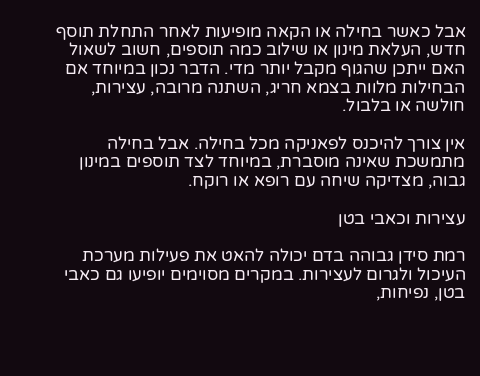אבל כאשר בחילה או הקאה מופיעות לאחר התחלת תוסף חדש, העלאת מינון או שילוב כמה תוספים, חשוב לשאול האם ייתכן שהגוף מקבל יותר מדי. הדבר נכון במיוחד אם הבחילות מלוות בצמא חריג, השתנה מרובה, עצירות, חולשה או בלבול.

אין צורך להיכנס לפאניקה מכל בחילה. אבל בחילה מתמשכת שאינה מוסברת, במיוחד לצד תוספים במינון גבוה, מצדיקה שיחה עם רופא או רוקח.

עצירות וכאבי בטן

רמת סידן גבוהה בדם יכולה להאט את פעילות מערכת העיכול ולגרום לעצירות. במקרים מסוימים יופיעו גם כאבי בטן, נפיחות,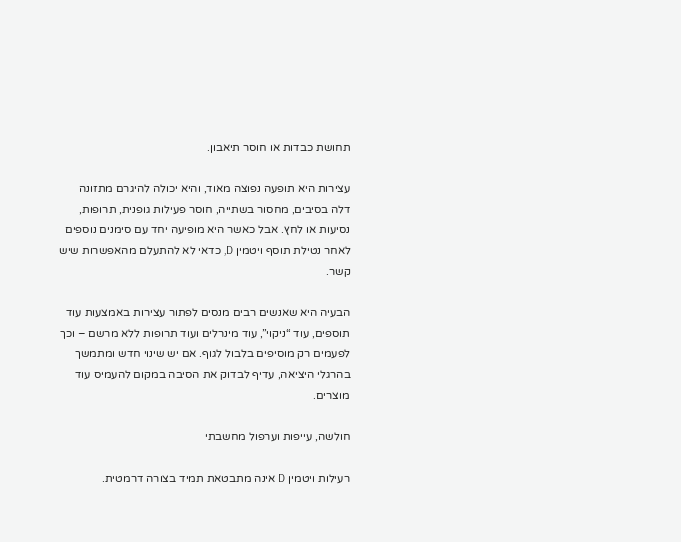תחושת כבדות או חוסר תיאבון.

עצירות היא תופעה נפוצה מאוד, והיא יכולה להיגרם מתזונה דלה בסיבים, מחסור בשתייה, חוסר פעילות גופנית, תרופות, נסיעות או לחץ. אבל כאשר היא מופיעה יחד עם סימנים נוספים לאחר נטילת תוסף ויטמין D, כדאי לא להתעלם מהאפשרות שיש קשר.

הבעיה היא שאנשים רבים מנסים לפתור עצירות באמצעות עוד תוספים, עוד “ניקוי”, עוד מינרלים ועוד תרופות ללא מרשם – וכך לפעמים רק מוסיפים בלבול לגוף. אם יש שינוי חדש ומתמשך בהרגלי היציאה, עדיף לבדוק את הסיבה במקום להעמיס עוד מוצרים.

חולשה, עייפות וערפול מחשבתי

רעילות ויטמין D אינה מתבטאת תמיד בצורה דרמטית.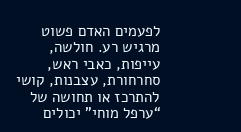לפעמים האדם פשוט מרגיש רע. חולשה, עייפות, כאבי ראש, סחרחורת, עצבנות, קושי להתרכז או תחושה של “ערפל מוחי” יכולים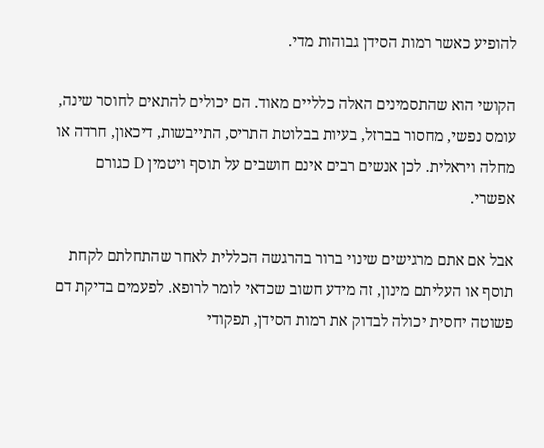להופיע כאשר רמות הסידן גבוהות מדי.

הקושי הוא שהתסמינים האלה כלליים מאוד. הם יכולים להתאים לחוסר שינה, עומס נפשי, מחסור בברזל, בעיות בבלוטת התריס, התייבשות, דיכאון, חרדה או מחלה ויראלית. לכן אנשים רבים אינם חושבים על תוסף ויטמין D כגורם אפשרי.

אבל אם אתם מרגישים שינוי ברור בהרגשה הכללית לאחר שהתחלתם לקחת תוסף או העליתם מינון, זה מידע חשוב שכדאי לומר לרופא. לפעמים בדיקת דם פשוטה יחסית יכולה לבדוק את רמות הסידן, תפקודי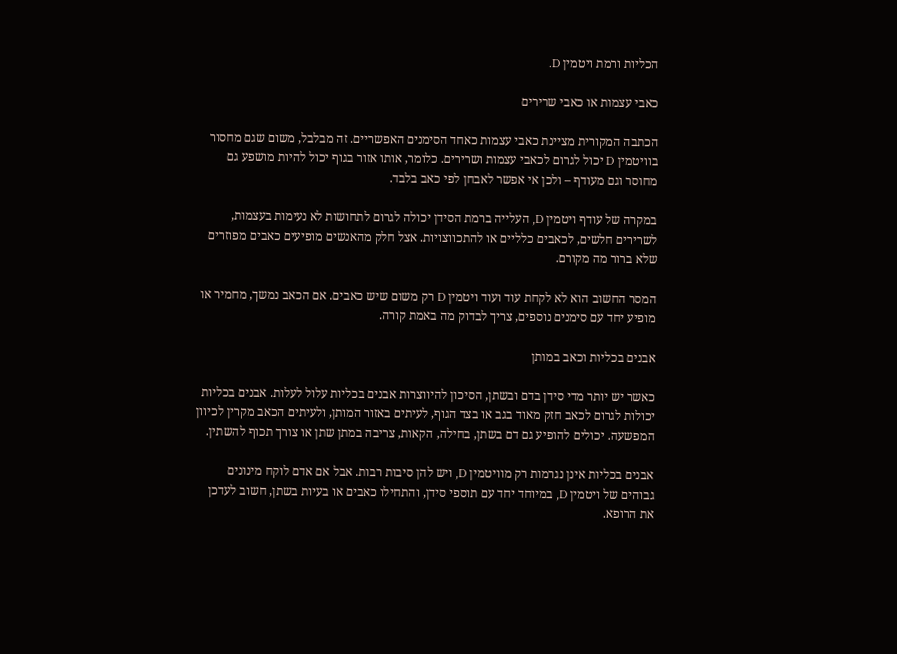הכליות ורמת ויטמין D.

כאבי עצמות או כאבי שרירים

הכתבה המקורית מציינת כאבי עצמות כאחד הסימנים האפשריים. זה מבלבל, משום שגם מחסור בוויטמין D יכול לגרום לכאבי עצמות ושרירים. כלומר, אותו אזור בגוף יכול להיות מושפע גם מחוסר וגם מעודף – ולכן אי אפשר לאבחן לפי כאב בלבד.

במקרה של עודף ויטמין D, העלייה ברמת הסידן יכולה לגרום לתחושות לא נעימות בעצמות, לשרירים חלשים, לכאבים כלליים או להתכווצויות. אצל חלק מהאנשים מופיעים כאבים מפוזרים שלא ברור מה מקורם.

המסר החשוב הוא לא לקחת עוד ועוד ויטמין D רק משום שיש כאבים. אם הכאב נמשך, מחמיר או מופיע יחד עם סימנים נוספים, צריך לבדוק מה באמת קורה.

אבנים בכליות וכאב במותן

כאשר יש יותר מדי סידן בדם ובשתן, הסיכון להיווצרות אבנים בכליות עלול לעלות. אבנים בכליות יכולות לגרום לכאב חזק מאוד בגב או בצד הגוף, לעיתים באזור המותן, ולעיתים הכאב מקרין לכיוון המפשעה. יכולים להופיע גם דם בשתן, בחילה, הקאות, צריבה במתן שתן או צורך תכוף להשתין.

אבנים בכליות אינן נגרמות רק מוויטמין D, ויש להן סיבות רבות. אבל אם אדם לוקח מינונים גבוהים של ויטמין D, במיוחד יחד עם תוספי סידן, והתחילו כאבים או בעיות בשתן, חשוב לעדכן את הרופא.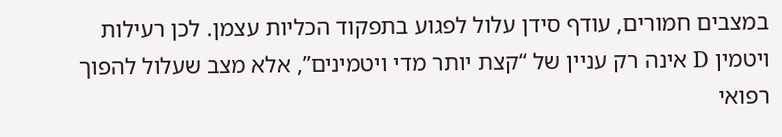במצבים חמורים, עודף סידן עלול לפגוע בתפקוד הכליות עצמן. לכן רעילות ויטמין D אינה רק עניין של “קצת יותר מדי ויטמינים”, אלא מצב שעלול להפוך רפואי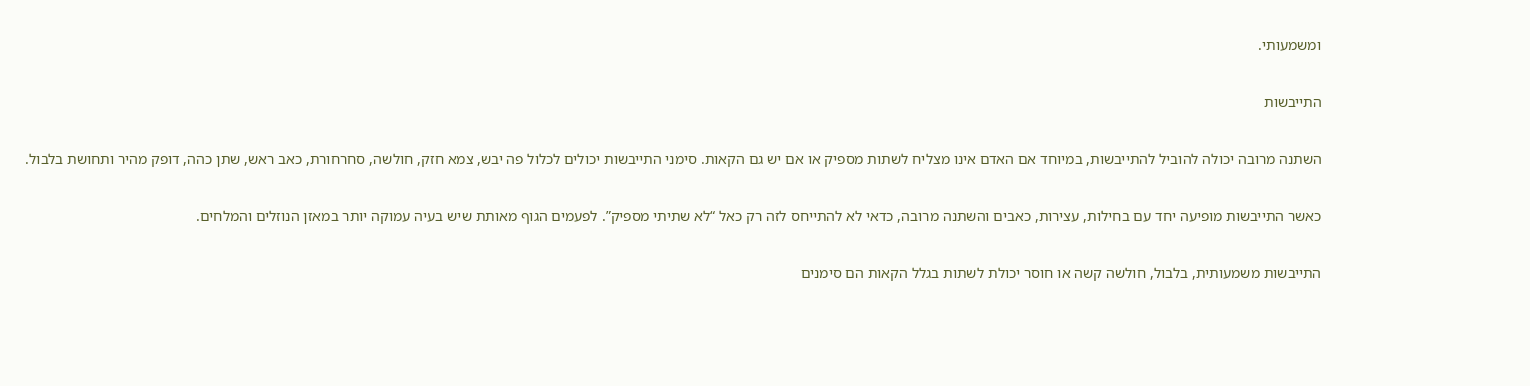ומשמעותי.

התייבשות

השתנה מרובה יכולה להוביל להתייבשות, במיוחד אם האדם אינו מצליח לשתות מספיק או אם יש גם הקאות. סימני התייבשות יכולים לכלול פה יבש, צמא חזק, חולשה, סחרחורת, כאב ראש, שתן כהה, דופק מהיר ותחושת בלבול.

כאשר התייבשות מופיעה יחד עם בחילות, עצירות, כאבים והשתנה מרובה, כדאי לא להתייחס לזה רק כאל “לא שתיתי מספיק”. לפעמים הגוף מאותת שיש בעיה עמוקה יותר במאזן הנוזלים והמלחים.

התייבשות משמעותית, בלבול, חולשה קשה או חוסר יכולת לשתות בגלל הקאות הם סימנים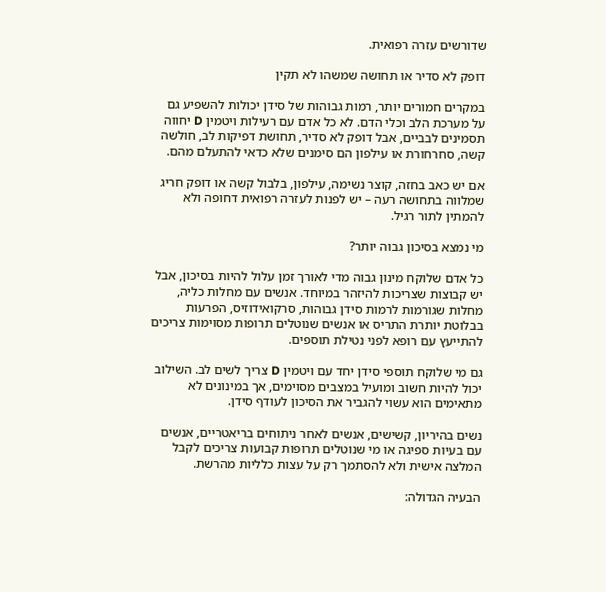שדורשים עזרה רפואית.

דופק לא סדיר או תחושה שמשהו לא תקין

במקרים חמורים יותר, רמות גבוהות של סידן יכולות להשפיע גם על מערכת הלב וכלי הדם. לא כל אדם עם רעילות ויטמין D יחווה תסמינים לבביים, אבל דופק לא סדיר, תחושת דפיקות לב, חולשה קשה, סחרחורת או עילפון הם סימנים שלא כדאי להתעלם מהם.

אם יש כאב בחזה, קוצר נשימה, עילפון, בלבול קשה או דופק חריג שמלווה בתחושה רעה – יש לפנות לעזרה רפואית דחופה ולא להמתין לתור רגיל.

מי נמצא בסיכון גבוה יותר?

כל אדם שלוקח מינון גבוה מדי לאורך זמן עלול להיות בסיכון, אבל יש קבוצות שצריכות להיזהר במיוחד. אנשים עם מחלות כליה, מחלות שגורמות לרמות סידן גבוהות, סרקואידוזיס, הפרעות בבלוטת יותרת התריס או אנשים שנוטלים תרופות מסוימות צריכים להתייעץ עם רופא לפני נטילת תוספים.

גם מי שלוקח תוספי סידן יחד עם ויטמין D צריך לשים לב. השילוב יכול להיות חשוב ומועיל במצבים מסוימים, אך במינונים לא מתאימים הוא עשוי להגביר את הסיכון לעודף סידן.

נשים בהיריון, קשישים, אנשים לאחר ניתוחים בריאטריים, אנשים עם בעיות ספיגה או מי שנוטלים תרופות קבועות צריכים לקבל המלצה אישית ולא להסתמך רק על עצות כלליות מהרשת.

הבעיה הגדולה: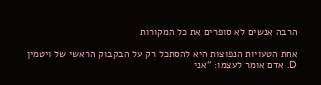הרבה אנשים לא סופרים את כל המקורות

אחת הטעויות הנפוצות היא להסתכל רק על הבקבוק הראשי של ויטמין D. אדם אומר לעצמו: “אני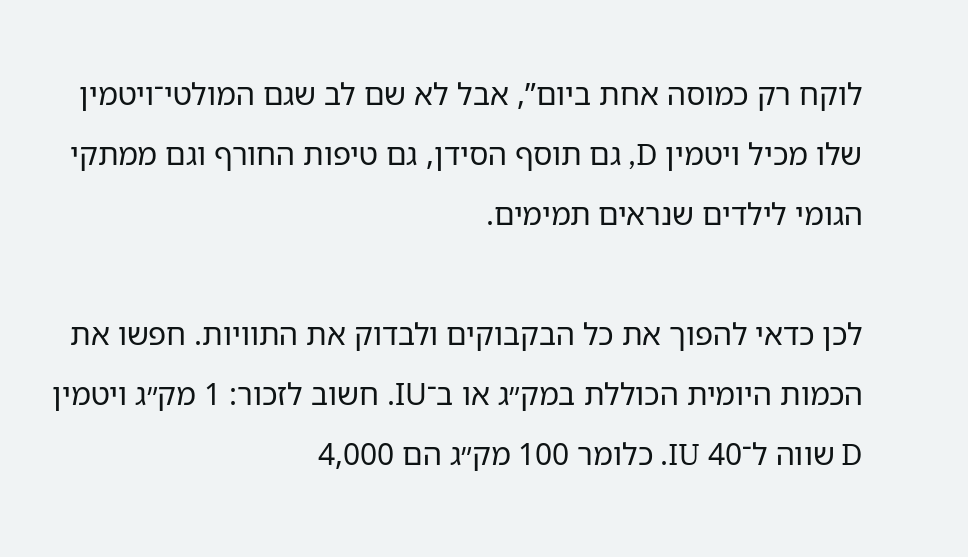לוקח רק כמוסה אחת ביום”, אבל לא שם לב שגם המולטי־ויטמין שלו מכיל ויטמין D, גם תוסף הסידן, גם טיפות החורף וגם ממתקי הגומי לילדים שנראים תמימים.

לכן כדאי להפוך את כל הבקבוקים ולבדוק את התוויות. חפשו את הכמות היומית הכוללת במק״ג או ב־IU. חשוב לזכור: 1 מק״ג ויטמין D שווה ל־40 IU. כלומר 100 מק״ג הם 4,000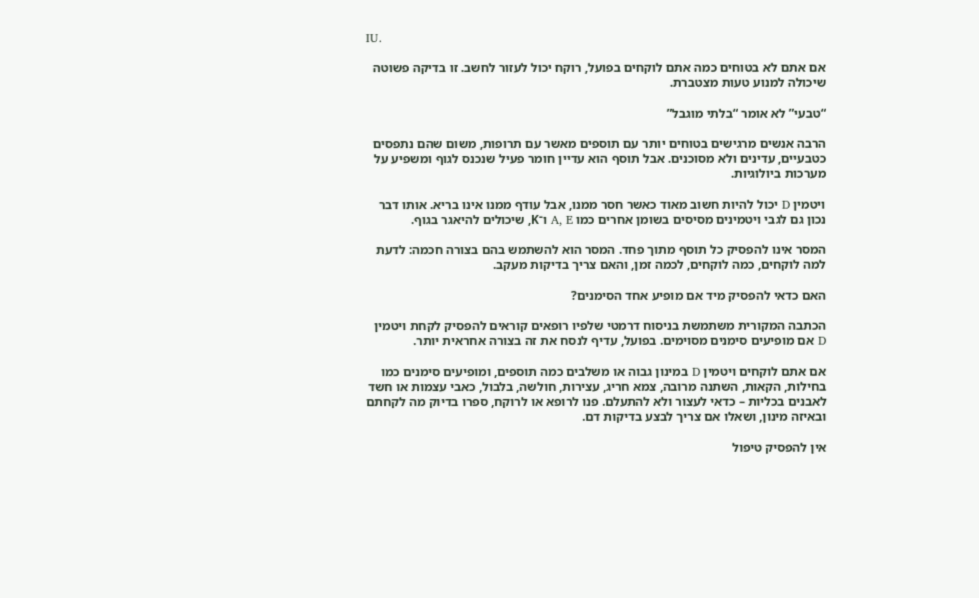IU.

אם אתם לא בטוחים כמה אתם לוקחים בפועל, רוקח יכול לעזור לחשב. זו בדיקה פשוטה שיכולה למנוע טעות מצטברת.

“טבעי” לא אומר “בלתי מוגבל”

הרבה אנשים מרגישים בטוחים יותר עם תוספים מאשר עם תרופות, משום שהם נתפסים כטבעיים, עדינים ולא מסוכנים. אבל תוסף הוא עדיין חומר פעיל שנכנס לגוף ומשפיע על מערכות ביולוגיות.

ויטמין D יכול להיות חשוב מאוד כאשר חסר ממנו, אבל עודף ממנו אינו בריא. אותו דבר נכון גם לגבי ויטמינים מסיסים בשומן אחרים כמו A, E ו־K, שיכולים להיאגר בגוף.

המסר אינו להפסיק כל תוסף מתוך פחד. המסר הוא להשתמש בהם בצורה חכמה: לדעת למה לוקחים, כמה לוקחים, לכמה זמן, והאם צריך בדיקות מעקב.

האם כדאי להפסיק מיד אם מופיע אחד הסימנים?

הכתבה המקורית משתמשת בניסוח דרמטי שלפיו רופאים קוראים להפסיק לקחת ויטמין D אם מופיעים סימנים מסוימים. בפועל, עדיף לנסח את זה בצורה אחראית יותר.

אם אתם לוקחים ויטמין D במינון גבוה או משלבים כמה תוספים, ומופיעים סימנים כמו בחילות, הקאות, השתנה מרובה, צמא חריג, עצירות, חולשה, בלבול, כאבי עצמות או חשד לאבנים בכליות – כדאי לעצור ולא להתעלם. פנו לרופא או לרוקח, ספרו בדיוק מה לקחתם ובאיזה מינון, ושאלו אם צריך לבצע בדיקות דם.

אין להפסיק טיפול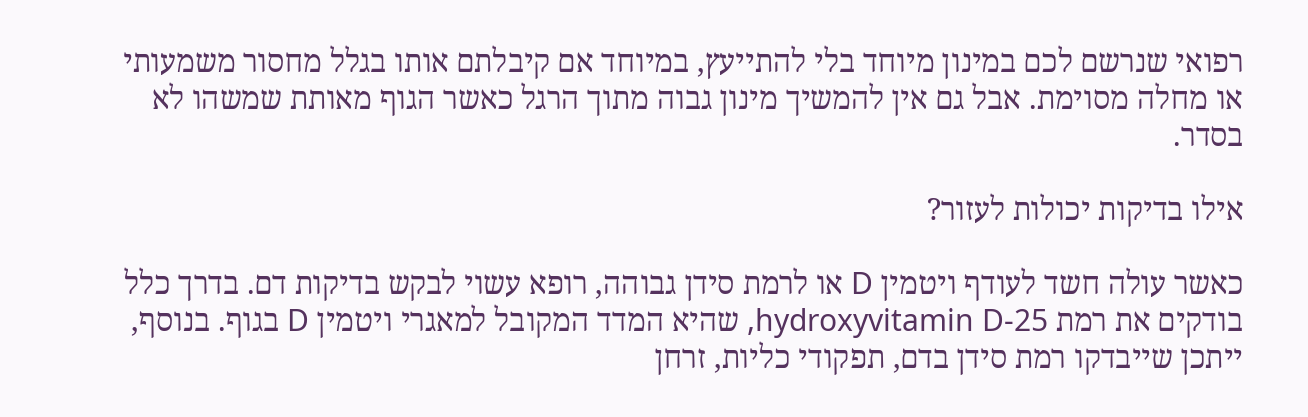רפואי שנרשם לכם במינון מיוחד בלי להתייעץ, במיוחד אם קיבלתם אותו בגלל מחסור משמעותי או מחלה מסוימת. אבל גם אין להמשיך מינון גבוה מתוך הרגל כאשר הגוף מאותת שמשהו לא בסדר.

אילו בדיקות יכולות לעזור?

כאשר עולה חשד לעודף ויטמין D או לרמת סידן גבוהה, רופא עשוי לבקש בדיקות דם. בדרך כלל בודקים את רמת 25-hydroxyvitamin D, שהיא המדד המקובל למאגרי ויטמין D בגוף. בנוסף, ייתכן שייבדקו רמת סידן בדם, תפקודי כליות, זרחן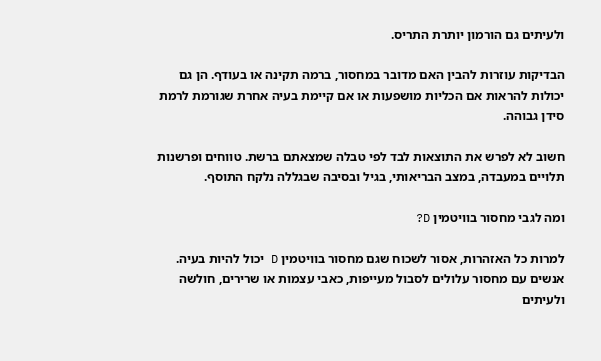ולעיתים גם הורמון יותרת התריס.

הבדיקות עוזרות להבין האם מדובר במחסור, ברמה תקינה או בעודף. הן גם יכולות להראות אם הכליות מושפעות או אם קיימת בעיה אחרת שגורמת לרמת סידן גבוהה.

חשוב לא לפרש את התוצאות לבד לפי טבלה שמצאתם ברשת. טווחים ופרשנות תלויים במעבדה, במצב הבריאותי, בגיל ובסיבה שבגללה נלקח התוסף.

ומה לגבי מחסור בוויטמין D?

למרות כל האזהרות, אסור לשכוח שגם מחסור בוויטמין D יכול להיות בעיה. אנשים עם מחסור עלולים לסבול מעייפות, כאבי עצמות או שרירים, חולשה ולעיתים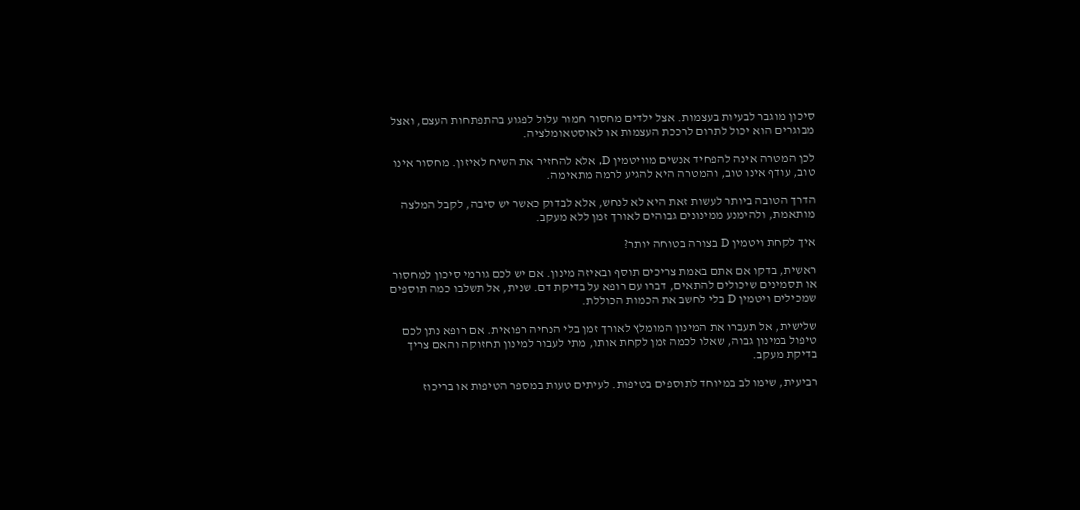סיכון מוגבר לבעיות בעצמות. אצל ילדים מחסור חמור עלול לפגוע בהתפתחות העצם, ואצל מבוגרים הוא יכול לתרום לרככת העצמות או לאוסטאומלציה.

לכן המטרה אינה להפחיד אנשים מוויטמין D, אלא להחזיר את השיח לאיזון. מחסור אינו טוב, עודף אינו טוב, והמטרה היא להגיע לרמה מתאימה.

הדרך הטובה ביותר לעשות זאת היא לא לנחש, אלא לבדוק כאשר יש סיבה, לקבל המלצה מותאמת, ולהימנע ממינונים גבוהים לאורך זמן ללא מעקב.

איך לקחת ויטמין D בצורה בטוחה יותר?

ראשית, בדקו אם אתם באמת צריכים תוסף ובאיזה מינון. אם יש לכם גורמי סיכון למחסור או תסמינים שיכולים להתאים, דברו עם רופא על בדיקת דם. שנית, אל תשלבו כמה תוספים שמכילים ויטמין D בלי לחשב את הכמות הכוללת.

שלישית, אל תעברו את המינון המומלץ לאורך זמן בלי הנחיה רפואית. אם רופא נתן לכם טיפול במינון גבוה, שאלו לכמה זמן לקחת אותו, מתי לעבור למינון תחזוקה והאם צריך בדיקת מעקב.

רביעית, שימו לב במיוחד לתוספים בטיפות. לעיתים טעות במספר הטיפות או בריכוז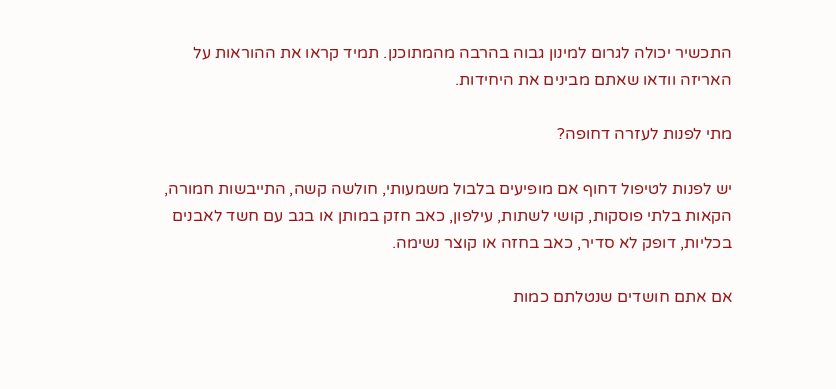התכשיר יכולה לגרום למינון גבוה בהרבה מהמתוכנן. תמיד קראו את ההוראות על האריזה וודאו שאתם מבינים את היחידות.

מתי לפנות לעזרה דחופה?

יש לפנות לטיפול דחוף אם מופיעים בלבול משמעותי, חולשה קשה, התייבשות חמורה, הקאות בלתי פוסקות, קושי לשתות, עילפון, כאב חזק במותן או בגב עם חשד לאבנים בכליות, דופק לא סדיר, כאב בחזה או קוצר נשימה.

אם אתם חושדים שנטלתם כמות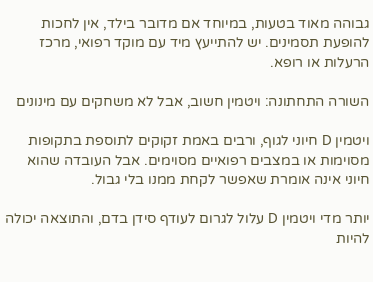גבוהה מאוד בטעות, במיוחד אם מדובר בילד, אין לחכות להופעת תסמינים. יש להתייעץ מיד עם מוקד רפואי, מרכז הרעלות או רופא.

השורה התחתונה: ויטמין חשוב, אבל לא משחקים עם מינונים

ויטמין D חיוני לגוף, ורבים באמת זקוקים לתוספת בתקופות מסוימות או במצבים רפואיים מסוימים. אבל העובדה שהוא חיוני אינה אומרת שאפשר לקחת ממנו בלי גבול.

יותר מדי ויטמין D עלול לגרום לעודף סידן בדם, והתוצאה יכולה להיות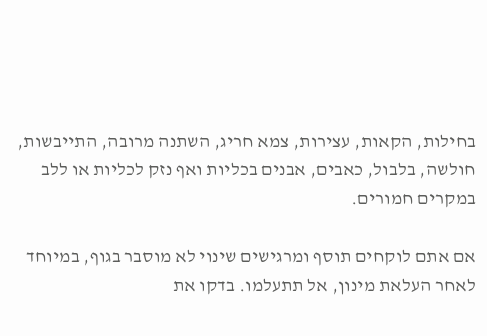בחילות, הקאות, עצירות, צמא חריג, השתנה מרובה, התייבשות, חולשה, בלבול, כאבים, אבנים בכליות ואף נזק לכליות או ללב במקרים חמורים.

אם אתם לוקחים תוסף ומרגישים שינוי לא מוסבר בגוף, במיוחד לאחר העלאת מינון, אל תתעלמו. בדקו את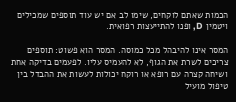הכמות שאתם לוקחים, שימו לב אם יש עוד תוספים שמכילים ויטמין D, ופנו להתייעצות רפואית.

המסר אינו להיבהל מכל כמוסה. המסר הוא פשוט: תוספים צריכים לשרת את הגוף, לא להעמיס עליו. לפעמים בדיקה אחת ושיחה קצרה עם רופא או רוקח יכולות לעשות את ההבדל בין טיפול מועיל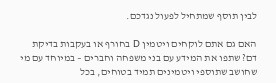לבין תוסף שמתחיל לפעול נגדכם.

האם גם אתם לוקחים ויטמין D בחורף או בעקבות בדיקת דם? שתפו את המידע עם בני משפחה וחברים – במיוחד עם מי שחושב שתוספי ויטמינים תמיד בטוחים, בכל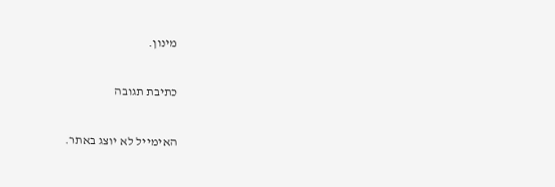מינון.

כתיבת תגובה

האימייל לא יוצג באתר.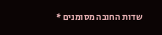שדות החובה מסומנים *